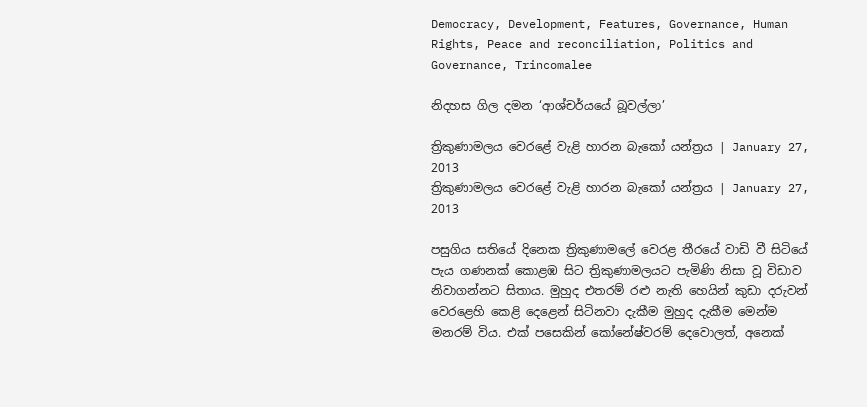Democracy, Development, Features, Governance, Human Rights, Peace and reconciliation, Politics and Governance, Trincomalee

නිදහස ගිල දමන ‘ආශ්චර්යයේ බූවල්ලා’

ත්‍රිකුණාමලය වෙරළේ වැළි හාරන බැකෝ යන්ත්‍රය | January 27, 2013
ත්‍රිකුණාමලය වෙරළේ වැළි හාරන බැකෝ යන්ත්‍රය | January 27, 2013

පසුගිය සතියේ දිනෙක ත්‍රිකුණාමලේ වෙරළ තීරයේ වාඩි වී සිටියේ පැය ගණනක් කොළඹ සිට ත්‍රිකුණාමලයට පැමිණි නිසා වූ විඩාව නිවාගන්නට සිතාය. මුහුද එතරම් රළු නැති හෙයින් කුඩා දරුවන් වෙරළෙහි කෙළි දෙළෙන් සිටිනවා දැකීම මුහුද දැකීම මෙන්ම මනරම් විය. එක් පසෙකින් කෝනේෂ්වරම් දෙවොලත්, අනෙක්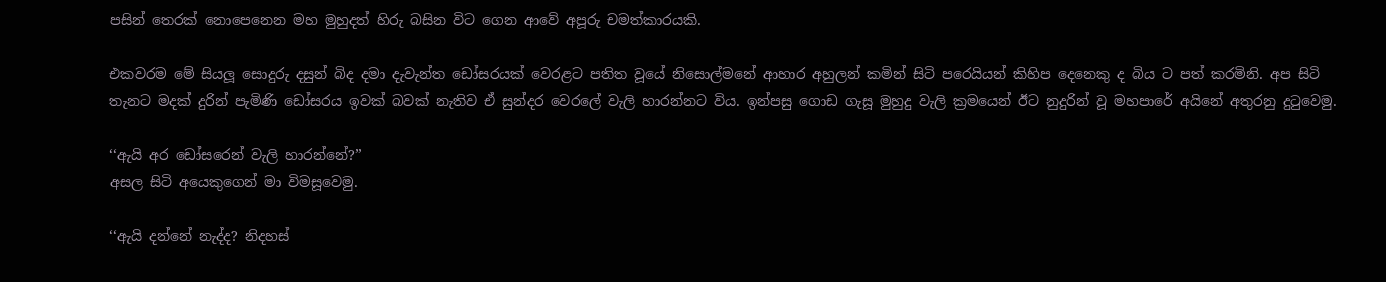පසින් තෙරක් නොපෙනෙන මහ මුහුදත් හිරු බසින විට ගෙන ආවේ අපූරු චමත්කාරයකි.

එකවරම මේ සියලූ සොදුරු දසුන් බිද දමා දැවැන්ත ඩෝසරයක් වෙරළට පතිත වූයේ නිසොල්මනේ ආහාර අහුලන් කමින් සිටි පරෙයියන් කිහිප දෙනෙකු ද බිය ට පත් කරමිනි. අප සිටි තැනට මදක් දුරින් පැමිණි ඩෝසරය ඉවක් බවක් නැතිව ඒ සුන්දර වෙරලේ වැලි හාරන්නට විය. ඉන්පසු ගොඩ ගැසූ මුහුදු වැලි ක්‍රමයෙන් ඊට නුදුරින් වූ මහපාරේ අයිනේ අතුරනු දුටුවෙමු.

‘‘ඇයි අර ඩෝසරෙන් වැලි හාරන්නේ?’’
අසල සිටි අයෙකුගෙන් මා විමසූවෙමු.

‘‘ඇයි දන්නේ නැද්ද? නිදහස්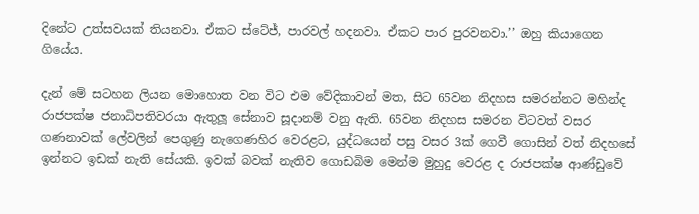දිනේට උත්සවයක් තියනවා. ඒකට ස්ටේජ්, පාරවල් හදනවා. ඒකට පාර පුරවනවා.’’ ඔහු කියාගෙන ගියේය.

දැන් මේ සටහන ලියන මොහොත වන විට එම වේදිකාවන් මත, සිට 65වන නිදහස සමරන්නට මහින්ද රාජපක්ෂ ජනාධිපතිවරයා ඇතුලූ සේනාව සූදානම් වනු ඇති. 65වන නිදහස සමරන විටවත් වසර ගණනාවක් ලේවලින් පෙගුණු නැගෙණහිර වෙරළට, යුද්ධයෙන් පසු වසර 3ක් ගෙවී ගොසින් වත් නිදහසේ ඉන්නට ඉඩක් නැති සේයකි. ඉවක් බවක් නැතිව ගොඩබිම මෙන්ම මුහුදු වෙරළ ද රාජපක්ෂ ආණ්ඩුවේ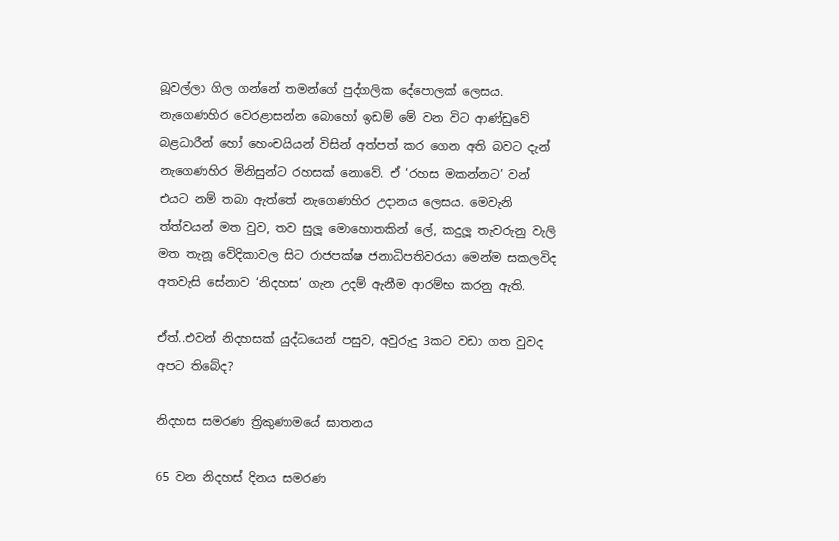බූවල්ලා ගිල ගන්නේ තමන්ගේ පුද්ගලික දේපොලක් ලෙසය. නැගෙණහිර වෙරළාසන්න බොහෝ ඉඩම් මේ වන විට ආණ්ඩුවේ බළධාරීන් හෝ හෙංචයියන් විසින් අත්පත් කර ගෙන අති බවට දැන් නැගෙණහිර මිනිසුන්ට රහසක් නොවේ. ඒ ‘රහස මකන්නට’ වන් එයට නම් තබා ඇත්තේ නැගෙණහිර උදානය ලෙසය. මෙවැනි ත්ත්වයන් මත වුව, තව සුලූ මොහොතකින් ලේ, කදුලූ තැවරුනු වැලි මත තැනූ වේදිකාවල සිට රාජපක්ෂ ජනාධිපතිවරයා මෙන්ම සකලවිද අතවැසි සේනාව ‘නිදහස’ ගැන උදම් ඇනීම ආරම්භ කරනු ඇති.

ඒත්..එවන් නිදහසක් යුද්ධයෙන් පසුව, අවුරුදු 3කට වඩා ගත වුවද අපට තිබේද?

නිදහස සමරණ ත්‍රිකුණාමයේ ඝාතනය

65 වන නිදහස් දිනය සමරණ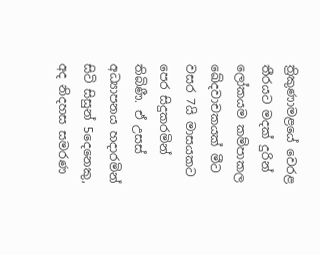ත්‍රිකුණාමළයේ වෙරළ තීරයට මදක් දුරින් ලෝකයම කම්පාකල ඛේදවාචකයක් මීට වසර 7යි මාසයකට පෙර සිදුකරමින් තිබිණී. ඒ උසස් අධ්‍යාපනය හදාරමින් සිටි සිසුන් 5දෙනෙකු, අද නිදහස සමරණ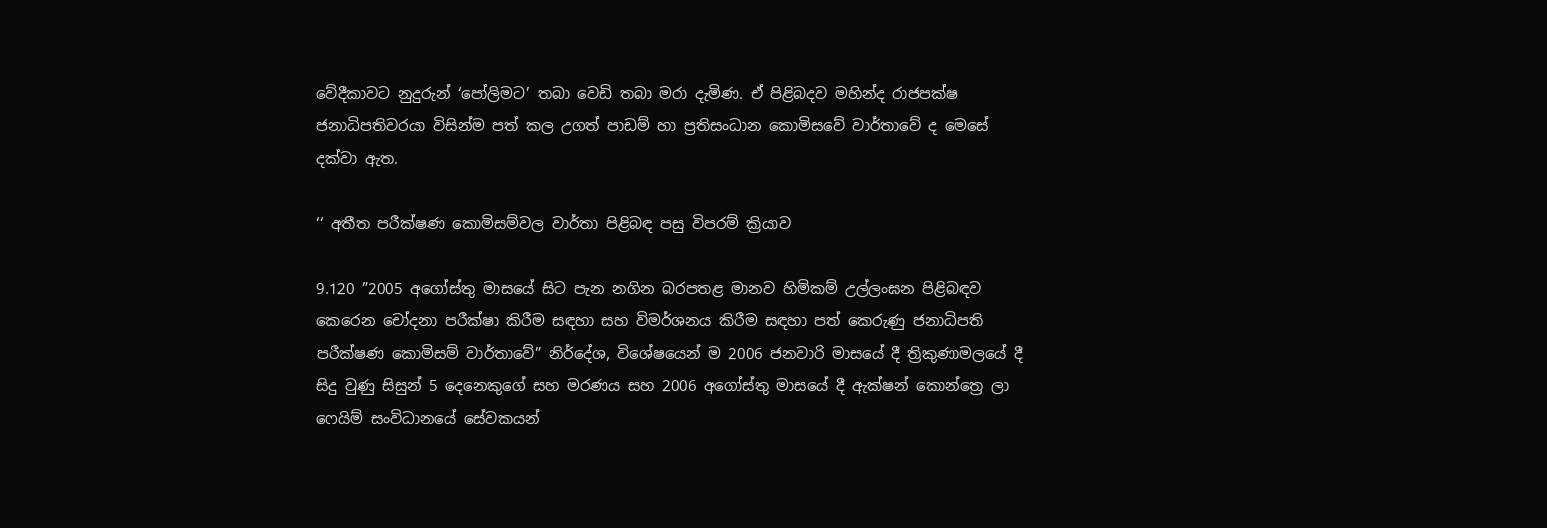වේදීකාවට නුදුරුන් ‘පෝලිමට’ තබා වෙඩි තබා මරා දැමිණ. ඒ පිළිබදව මහින්ද රාජපක්ෂ ජනාධිපතිවරයා විසින්ම පත් කල උගත් පාඩම් හා ප්‍රතිසංධාන කොමිසවේ වාර්තාවේ ද මෙසේ දක්වා ඇත.

‘‘ අතීත පරීක්ෂණ කොමිසම්වල වාර්තා පිළිබඳ පසු විපරම් ක්‍රියාව

9.120 ”2005 අගෝස්තු මාසයේ සිට පැන නගින බරපතළ මානව හිමිකම් උල්ලංඝන පිළිබඳව කෙරෙන චෝදනා පරීක්ෂා කිරීම සඳහා සහ විමර්ශනය කිරීම සඳහා පත් කෙරුණු ජනාධිපති පරීක්ෂණ කොමිසම් වාර්තාවේ” නිර්දේශ, විශේෂයෙන් ම 2006 ජනවාරි මාසයේ දී ත්‍රිකුණාමලයේ දී සිදු වුණු සිසුන් 5 දෙනෙකුගේ සහ මරණය සහ 2006 අගෝස්තු මාසයේ දී ඇක්ෂන් කොන්ත්‍රෙ ලා ෆෙයිම් සංවිධානයේ සේවකයන්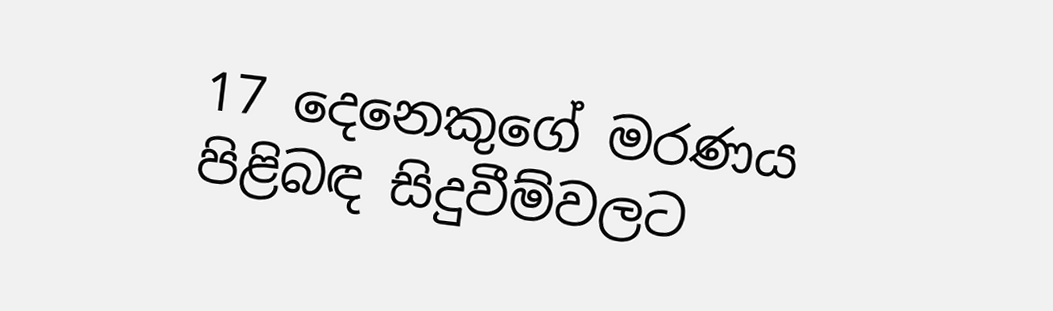17 දෙනෙකුගේ මරණය පිළිබඳ සිදුවීම්වලට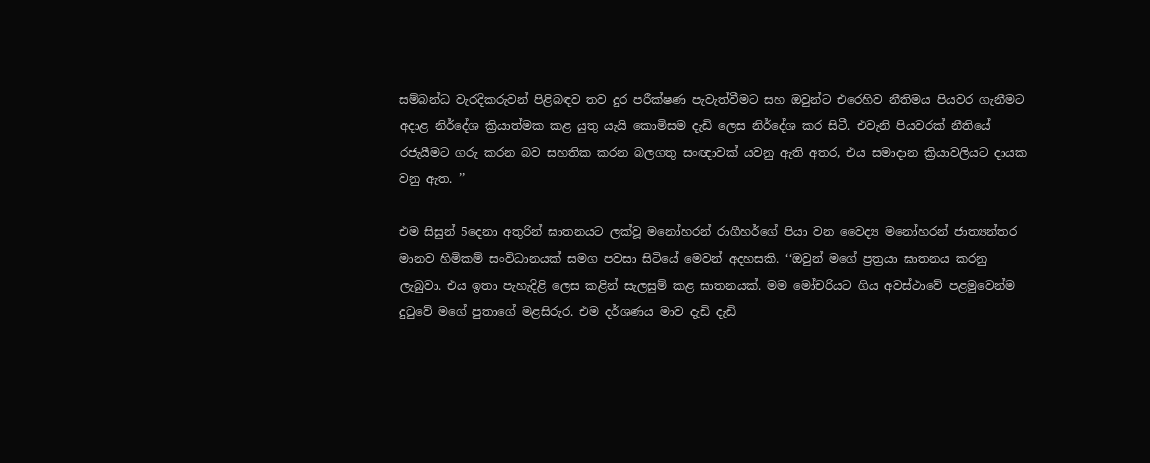සම්බන්ධ වැරදිකරුවන් පිළිබඳව තව දුර පරීක්ෂණ පැවැත්වීමට සහ ඔවුන්ට එරෙහිව නීතිමය පියවර ගැනීමට අදාළ නිර්දේශ ක්‍රියාත්මක කළ යුතු යැයි කොමිසම දැඩි ලෙස නිර්දේශ කර සිටී. එවැනි පියවරක් නීතියේ රජැයීමට ගරු කරන බව සහතික කරන බලගතු සංඥාවක් යවනු ඇති අතර, එය සමාදාන ක්‍රියාවලියට දායක වනු ඇත. ’’

එම සිසුන් 5දෙනා අතුරින් ඝාතනයට ලක්වූ මනෝහරන් රාගීහර්ගේ පියා වන වෛද්‍ය මනෝහරන් ජාත්‍යන්තර මානව හිමිකම් සංවිධානයක් සමග පවසා සිටියේ මෙවන් අදහසකි. ‘‘ඔවුන් මගේ ප්‍රත්‍රයා ඝාතනය කරනු ලැබුවා. එය ඉතා පැහැදිළි ලෙස කළින් සැලසුම් කළ ඝාතනයක්. මම මෝචරියට ගිය අවස්ථාවේ පළමුවෙන්ම දුටුවේ මගේ පුතාගේ මළසිරුර. එම දර්ශණය මාව දැඩි දැඩි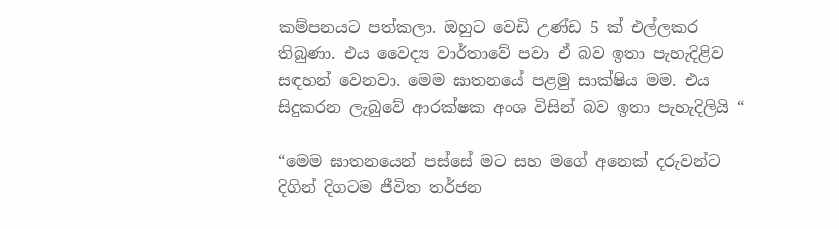කම්පනයට පත්කලා. ඔහුට වෙඩි උණ්ඩ 5 ක් එල්ලකර තිබුණා. එය වෛද්‍ය වාර්තාවේ පවා ඒ බව ඉතා පැහැදිළිව සඳහන් වෙනවා. මෙම ඝාතනයේ පළමු සාක්ෂිය මම. එය සිදුකරන ලැබුවේ ආරක්ෂක අංශ විසින් බව ඉතා පැහැදිලියි “

“මෙම ඝාතනයෙන් පස්සේ මට සහ මගේ අනෙක් දරුවන්ට දිගින් දිගටම ජීවිත තර්ජන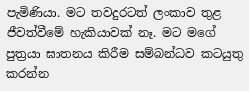පැමිණියා. මට තවදුරටත් ලංකාව තුළ ජීවත්වීමේ හැකියාවක් නෑ. මට මගේ පුත්‍රයා ඝාතනය කිරීම සම්බන්ධව කටයුතු කරන්න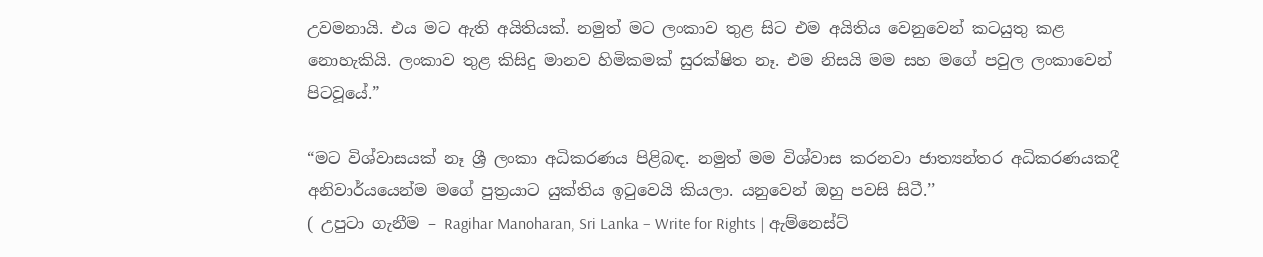උවමනායි. එය මට ඇති අයිතියක්. නමුත් මට ලංකාව තුළ සිට එම අයිතිය වෙනුවෙන් කටයුතු කළ නොහැකියි. ලංකාව තුළ කිසිදු මානව හිමිකමක් සුරක්ෂිත නෑ. එම නිසයි මම සහ මගේ පවුල ලංකාවෙන් පිටවූයේ.”

“මට විශ්වාසයක් නෑ ශ්‍රී ලංකා අධිකරණය පිළිබඳ. නමුත් මම විශ්වාස කරනවා ජාත්‍යන්තර අධිකරණයකදී අනිවාර්යයෙන්ම මගේ පුත්‍රයාට යුක්තිය ඉටුවෙයි කියලා. යනුවෙන් ඔහු පවසි සිටී.’’
( උපුටා ගැනීම – Ragihar Manoharan, Sri Lanka – Write for Rights | ඇම්නෙස්ට්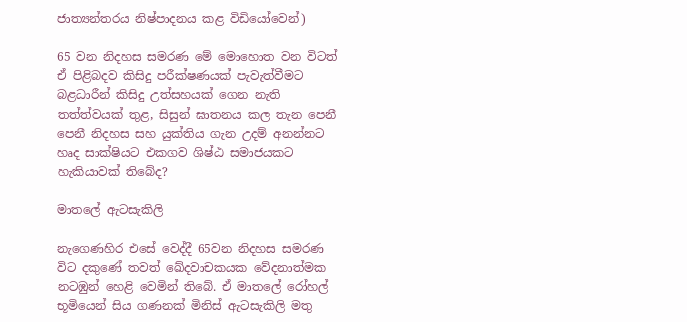ජාත්‍යන්තරය නිෂ්පාදනය කළ විඩියෝවෙන්)

65 වන නිදහස සමරණ මේ මොහොත වන විටත් ඒ පිළිබදව කිසිදු පරීක්ෂණයක් පැවැත්වීමට බළධාරීන් කිසිදු උත්සහයක් ගෙන නැති තත්ත්වයක් තුළ, සිසුන් ඝාතනය කල තැන පෙනී පෙනී නිදහස සහ යුක්තිය ගැන උදම් අනන්නට හෘද සාක්ෂියට එකගව ශිෂ්ඨ සමාජයකට හැකියාවක් තිබේද?

මාතලේ ඇටසැකිලි

නැගෙණහිර එසේ වෙද්දී 65වන නිදහස සමරණ විට දකුණේ තවත් ඛේදවාචකයක වේදනාත්මක නටඹුන් හෙළි වෙමින් තිබේ. ඒ මාතලේ රෝහල් භූමියෙන් සිය ගණනක් මිනිස් ඇටසැකිලි මතු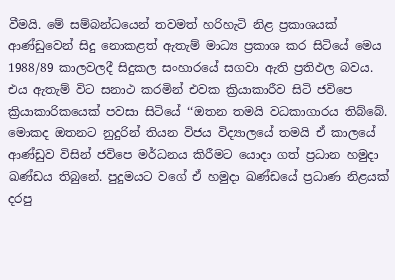වීමයි. මේ සම්බන්ධයෙන් තවමත් හරිහැටි නිළ ප්‍රකාශයක් ආණ්ඩුවෙන් සිදු නොකළත් ඇතැම් මාධ්‍ය ප්‍රකාශ කර සිටියේ මෙය 1988/89 කාලවලදී සිදුකල සංහාරයේ සගවා ඇති ප්‍රතිඵල බවය. එය ඇතැම් විට සනාථ කරමින් එවක ක්‍රියාකාරීව සිටි ජවිපෙ ක්‍රියාකාරිකයෙක් පවසා සිටියේ ‘‘ඔතන තමයි වධකාගාරය තිබ්බේ. මොකද ඔතනට නුදුරින් තියන විජය විද්‍යාලයේ තමයි ඒ කාලයේ ආණ්ඩුව විසින් ජවිපෙ මර්ධනය කිරීමට යොදා ගත් ප්‍රධාන හමුදා ඛණ්ඩය තිබුනේ. පුදුමයට වගේ ඒ හමුදා ඛණ්ඩයේ ප්‍රධාණ නිළයක් දරපු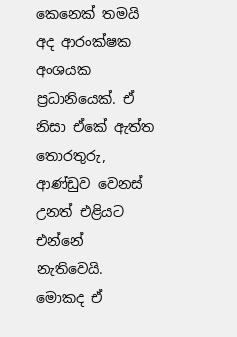කෙනෙක් තමයි අද ආරංක්ෂක අංශයක ප්‍රධානියෙක්. ඒ නිසා ඒකේ ඇත්ත තොරතුරු, ආණ්ඩුව වෙනස් උනත් එළියට එන්නේ නැතිවෙයි. මොකද ඒ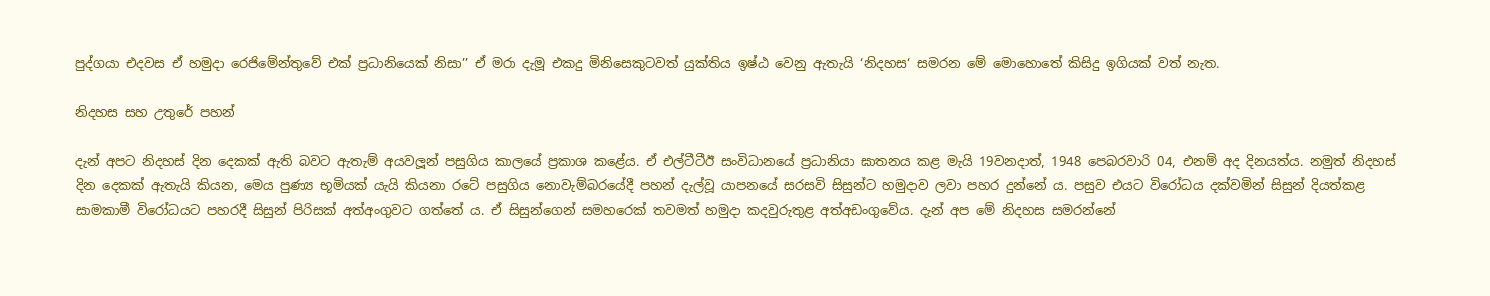පුද්ගයා එදවස ඒ හමුදා රෙජිමේන්තුවේ එක් ප්‍රධානියෙක් නිසා’’ ඒ මරා දැමූ එකදු මිනිසෙකුටවත් යුක්තිය ඉෂ්ඨ වෙනු ඇතැයි ‘නිදහස‘ සමරන මේ මොහොතේ කිසිදු ඉගියක් වත් නැත.

නිදහස සහ උතුරේ පහන්

දැන් අපට නිදහස් දින දෙකක් ඇති බවට ඇතැම් අයවලූන් පසුගිය කාලයේ ප්‍රකාශ කළේය. ඒ එල්ටීටීඊ සංවිධානයේ ප්‍රධානියා ඝාතනය කළ මැයි 19වනදාත්, 1948 පෙබරවාරි 04, එනම් අද දිනයත්ය. නමුත් නිදහස් දින දෙකක් ඇතැයි කියන, මෙය පුණ්‍ය භූමියක් යැයි කියනා රටේ පසුගිය නොවැම්බරයේදී පහන් දැල්වූ යාපනයේ සරසවි සිසුන්ට හමුදාව ලවා පහර දුන්නේ ය. පසුව එයට විරෝධය දක්වමින් සිසුන් දියත්කළ සාමකාමී විරෝධයට පහරදී සිසුන් පිරිසක් අත්අංගුවට ගත්තේ ය. ඒ සිසුන්ගෙන් සමහරෙක් තවමත් හමුදා කදවුරුතුළ අත්අඩංගුවේය. දැන් අප මේ නිදහස සමරන්නේ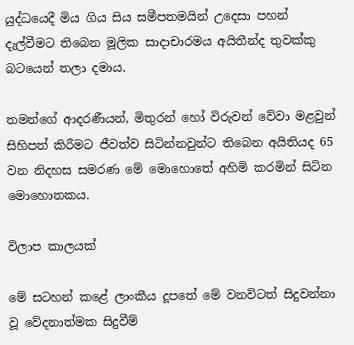යුද්ධයෙදී මිය ගිය සිය සමීපතමයින් උදෙසා පහන් දැල්වීමට තිබෙන මූලික සාදාචාරමය අයිතීන්ද තුවක්කු බටයෙන් තලා දමාය.

තමන්ගේ ආදරණීයන්, මිතුරන් හෝ විරුවන් වේවා මළවුන් සිහිපත් කිරීමට ජීවත්ව සිටින්නවුන්ට තිබෙන අයිතියද 65 වන නිදහස සමරණ මේ මොහොතේ අහිමි කරමින් සිටින මොහොතකය.

විලාප කාලයක්

මේ සටහන් කළේ ලාංකීය දූපතේ මේ වනවිටත් සිදුවන්නා වූ වේදනාත්මක සිදුවීම්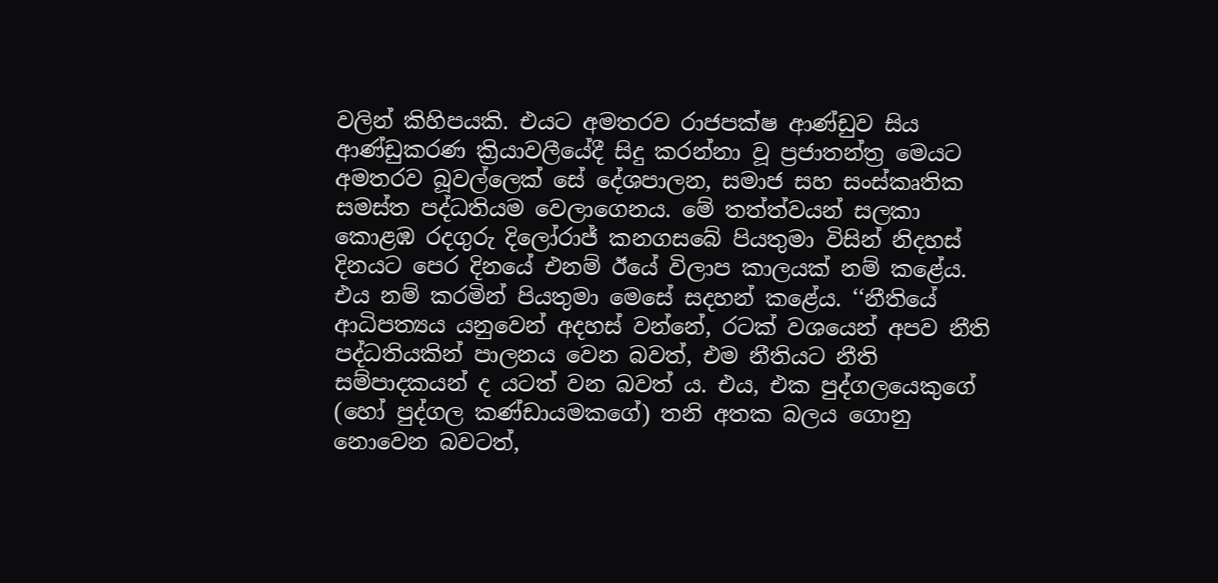වලින් කිහිපයකි. එයට අමතරව රාජපක්ෂ ආණ්ඩුව සිය ආණ්ඩුකරණ ක්‍රියාවලීයේදී සිදු කරන්නා වූ ප්‍රජාතන්ත්‍ර මෙයට අමතරව බූවල්ලෙක් සේ දේශපාලන, සමාජ සහ සංස්කෘතික සමස්ත පද්ධතියම වෙලාගෙනය. මේ තත්ත්වයන් සලකා කොළඹ රදගුරු දිලෝරාජ් කනගසබේ පියතුමා විසින් නිදහස් දිනයට පෙර දිනයේ එනම් ඊයේ විලාප කාලයක් නම් කළේය. එය නම් කරමින් පියතුමා මෙසේ සදහන් කළේය. ‘‘නීතියේ ආධිපත්‍යය යනුවෙන් අදහස් වන්නේ, රටක් වශයෙන් අපව නීති පද්ධතියකින් පාලනය වෙන බවත්, එම නීතියට නීති සම්පාදකයන් ද යටත් වන බවත් ය. එය, එක පුද්ගලයෙකුගේ (හෝ පුද්ගල කණ්ඩායමකගේ) තනි අතක බලය ගොනු නොවෙන බවටත්,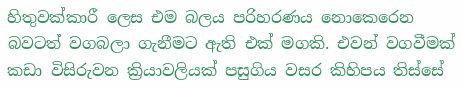හිතුවක්කාරී ලෙස එම බලය පරිහරණය නොකෙරෙන බවටත් වගබලා ගැනීමට ඇති එක් මගකි. එවන් වගවීමක් කඩා විසිරුවන ක්‍රියාවලියක් පසුගිය වසර කිහිපය තිස්සේ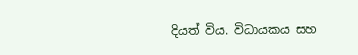දියත් විය. විධායකය සහ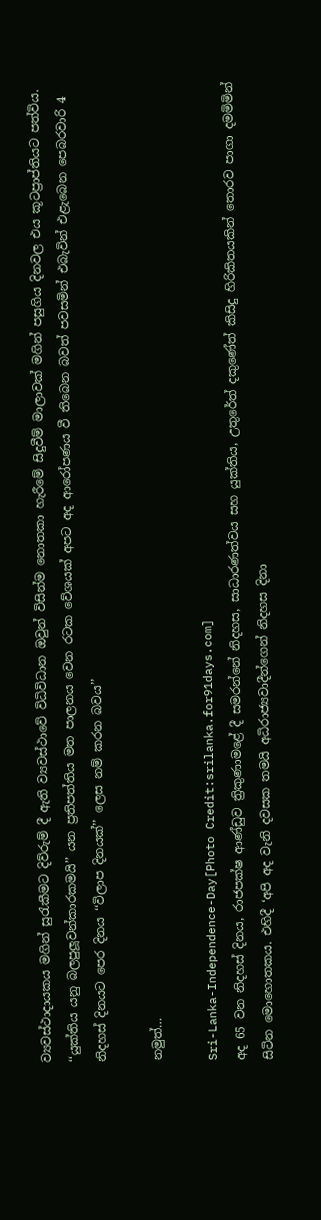ව්‍යවස්ථාදායකය මගින් සුරැකීමට දිව්රුම් දී ඇති ව්‍යවස්ථාවේ විධිවිධාන ඔවුන් විසින්ම නොතකා හැරීමේ සිදුවීම් මාලාවක් මගින් පසුගිය දිනවල එය කූටප්‍රාප්තියට පත්විය. ‘‘යුක්තිය යනු බලපුලූවන්කාරකමයි’’ යන ප්‍රතිපත්තිය මත පාලනය වෙන රටක වේශයක් අපට අද ආරෝපණය වී තිබෙන බවත් පවසමින් එබැවින් එළැබෙන පෙබරවාරි 4 නිදහස් දිනයට පෙර දිනය ‘‘විලාප දිනයක්’’ ලෙස නම් කරන බවය’’

නමුත්…

Sri-Lanka-Independence-Day[Photo Credit:srilanka.for91days.com]
අද 65 වන නිදහස් දිනය, රාජපක්ෂ ආණ්ඩුව ත්‍රිකුණාමළේ දී සමරන්නේ නිදහස, සාධාරණත්වය සහ යුක්තිය, උතුරේත් දකුණේත් කිසිදු හිරිකිතයකින් තොරව පාගා දමමිමින් සිටින මොහොතකය. එහිදී ‘අපි අද වැනි දවසක තමයි අධිරාජ්‍යවාදීන්ගෙන් නිදහස දිනා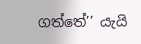ගත්තේ’’ යැයි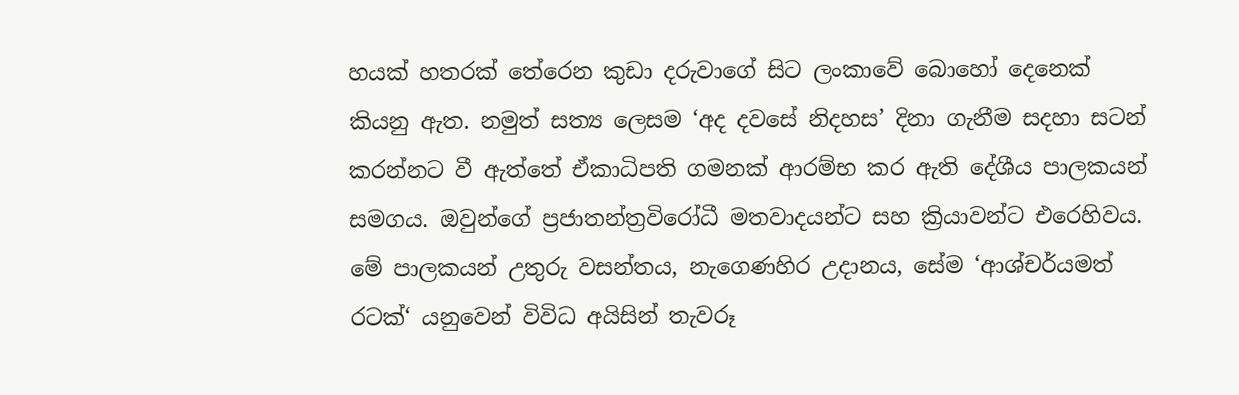හයක් හතරක් තේරෙන කුඩා දරුවාගේ සිට ලංකාවේ බොහෝ දෙනෙක් කියනු ඇත. නමුත් සත්‍ය ලෙසම ‘අද දවසේ නිදහස’ දිනා ගැනීම සදහා සටන් කරන්නට වී ඇත්තේ ඒකාධිපති ගමනක් ආරම්භ කර ඇති දේශීය පාලකයන් සමගය. ඔවුන්ගේ ප්‍රජාතන්ත්‍රවිරෝධී මතවාදයන්ට සහ ක්‍රියාවන්ට එරෙහිවය. මේ පාලකයන් උතුරු වසන්තය, නැගෙණහිර උදානය, සේම ‘ආශ්චර්යමත් රටක්‘ යනුවෙන් විවිධ අයිසින් තැවරූ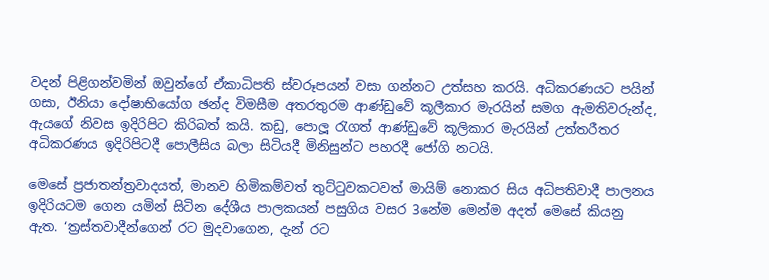වදන් පිළිගන්වමින් ඔවුන්ගේ ඒකාධිපති ස්වරූපයන් වසා ගන්නට උත්සහ කරයි. අධිකරණයට පයින් ගසා, ඊනියා දෝෂාභියෝග ඡන්ද විමසීම අතරතුරම ආණ්ඩුවේ කූලීකාර මැරයින් සමග ඇමතිවරුන්ද, ඇයගේ නිවස ඉදිරිපිට කිරිබත් කයි. කඩු, පොලූ රැගත් ආණ්ඩුවේ කූලිකාර මැරයින් උත්තරීතර අධිකරණය ඉදිරිපිටදී පොලීසිය බලා සිටියදී මිනිසුන්ට පහරදී ජෝගි නටයි.

මෙසේ ප්‍රජාතන්ත්‍රවාදයත්, මානව හිමිකම්වත් තුට්ටුවකටවත් මායිම් නොකර සිය අධිපතිවාදී පාලනය ඉදිරියටම ගෙන යමින් සිටින දේශීය පාලකයන් පසුගිය වසර 3නේම මෙන්ම අදත් මෙසේ කියනු ඇත. ‘ත්‍රස්තවාදීන්ගෙන් රට මුදවාගෙන, දැන් රට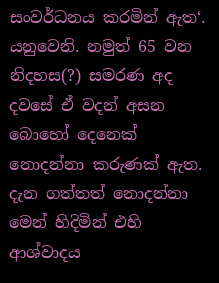සංවර්ධනය කරමින් ඇත‘. යනුවෙනි. නමුත් 65 වන නිදහස(?) සමරණ අද දවසේ ඒ වදන් අසන බොහෝ දෙනෙක් නොදන්නා කරුණක් ඇත. දැන ගත්තත් නොදන්නා මෙන් හිදිමින් එහි ආශ්වාදය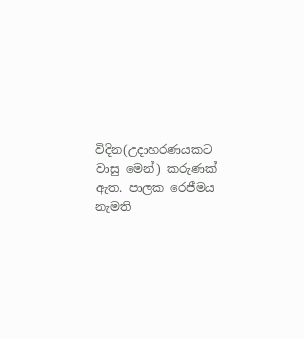විදින(උදාහරණයකට වාසු මෙන්) කරුණක් ඇත. පාලක රෙජීමය නැමති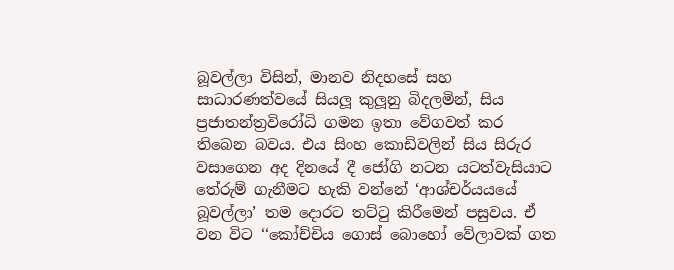බූවල්ලා විසින්, මානව නිදහසේ සහ සාධාරණත්වයේ සියලූ කුලූනු බිදලමින්, සිය ප්‍රජාතන්ත්‍රවිරෝධි ගමන ඉතා වේගවත් කර තිබෙන බවය. එය සිංහ කොඩිවලින් සිය සිරුර වසාගෙන අද දිනයේ දී ජෝගි නටන යටත්වැසියාට තේරුම් ගැනීමට හැකි වන්නේ ‘ආශ්චර්යයයේ බූවල්ලා’ තම දොරට තට්ටු කිරීමෙන් පසුවය. ඒ වන විට ‘‘කෝච්චිය ගොස් බොහෝ වේලාවක් ගත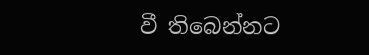වී තිබෙන්නට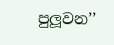පුලූවන’’